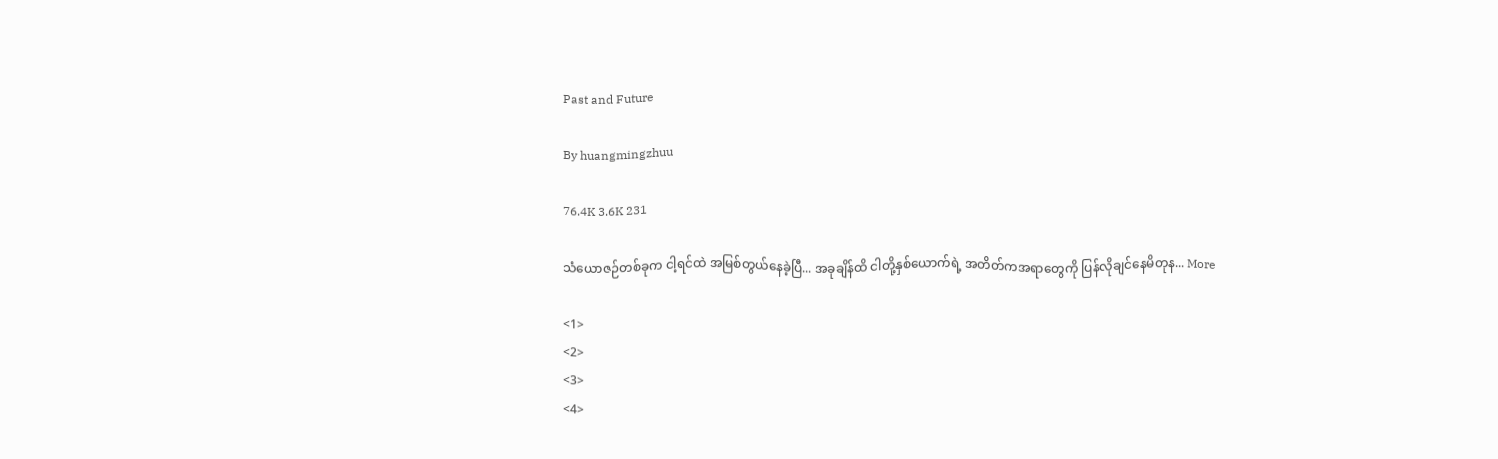Past and Future

By huangmingzhuu

76.4K 3.6K 231

သံယောဇဉ်တစ်ခုက ငါ့ရင်ထဲ အမြစ်တွယ်နေခဲ့ပြီ... အခုချိန်ထိ ငါတို့နှစ်ယောက်ရဲ့ အတိတ်ကအရာတွေကို ပြန်လိုချင်နေမိတုန... More

<1>
<2>
<3>
<4>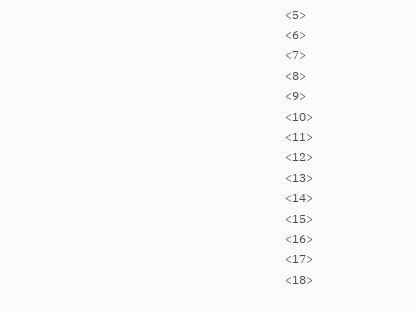<5>
<6>
<7>
<8>
<9>
<10>
<11>
<12>
<13>
<14>
<15>
<16>
<17>
<18>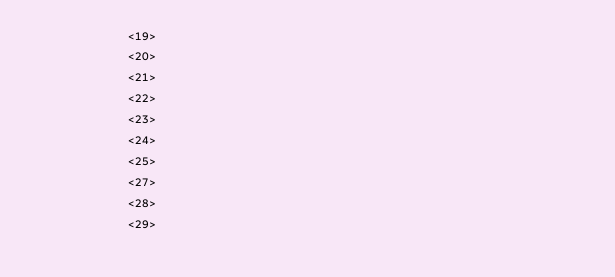<19>
<20>
<21>
<22>
<23>
<24>
<25>
<27>
<28>
<29>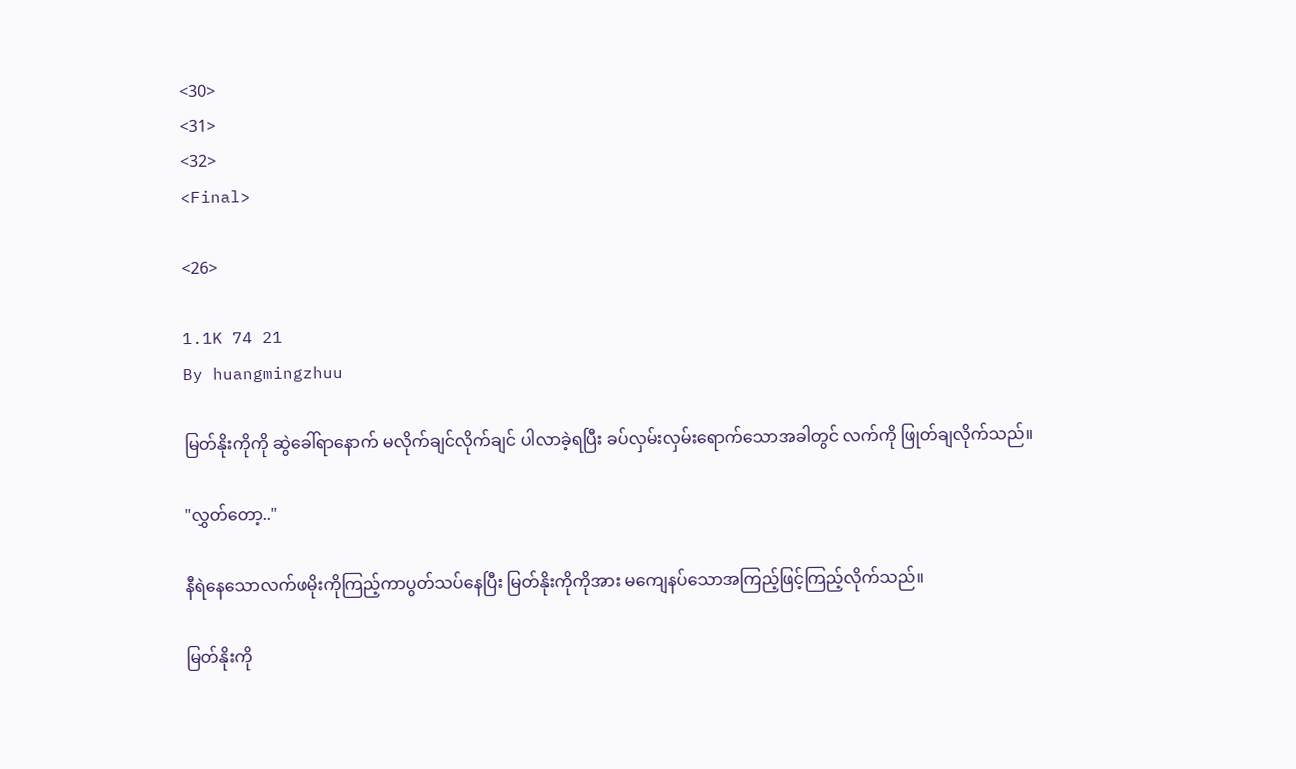<30>
<31>
<32>
<Final>

<26>

1.1K 74 21
By huangmingzhuu

မြတ်နိုးကိုကို ဆွဲခေါ်ရာနောက် မလိုက်ချင်လိုက်ချင် ပါလာခဲ့ရပြီး ခပ်လှမ်းလှမ်းရောက်သောအခါတွင် လက်ကို ဖြုတ်ချလိုက်သည်။

"လွှတ်တော့.."

နီရဲနေသောလက်ဖမိုးကိုကြည့်ကာပွတ်သပ်နေပြီး မြတ်နိုးကိုကိုအား မကျေနပ်သောအကြည့်ဖြင့်ကြည့်လိုက်သည်။

မြတ်နိုးကို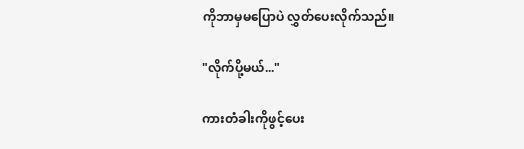ကိုဘာမှမပြောပဲ လွှတ်ပေးလိုက်သည်။

"လိုက်ပို့မယ်..."

ကားတံခါးကိုဖွင့်ပေး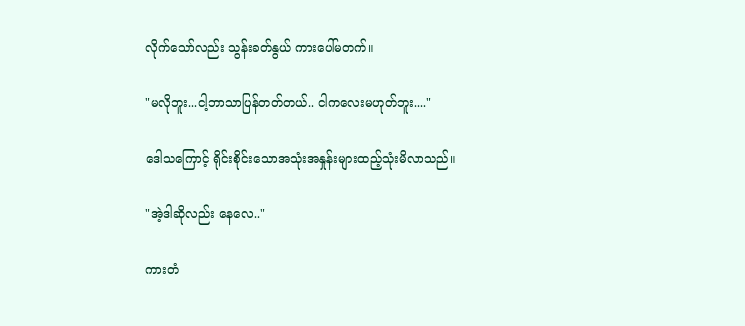လိုက်သော်လည်း သွန်းခတ်နွယ် ကားပေါ်မတက်။

"မလိုဘူး...ငါ့ဘာသာပြန်တတ်တယ်.. ငါကလေးမဟုတ်ဘူး...."

ဒေါသကြောင့် ရိုင်းစိုင်းသောအသုံးအနှုန်းများထည့်သုံးမိလာသည်။

"အဲ့ဒါဆိုလည်း နေလေ.."

ကားတံ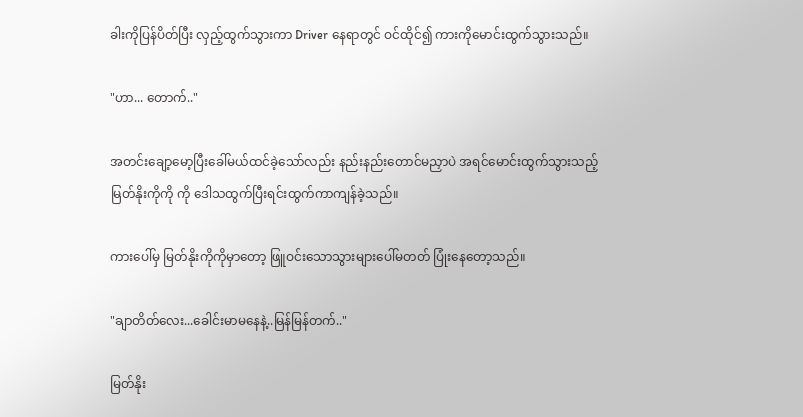ခါးကိုပြန်ပိတ်ပြီး လှည့်ထွက်သွားကာ Driver နေရာတွင် ဝင်ထိုင်၍ ကားကိုမောင်းထွက်သွားသည်။

"ဟာ... တောက်.."

အတင်းချော့မော့ပြီးခေါ်မယ်ထင်ခဲ့သော်လည်း နည်းနည်းတောင်မညှာပဲ အရင်မောင်းထွက်သွားသည့် မြတ်နိုးကိုကို ကို ဒေါသထွက်ပြီးရင်းထွက်ကာကျန်ခဲ့သည်။

ကားပေါ်မှ မြတ်နိုးကိုကိုမှာတော့ ဖြူဝင်းသောသွားများပေါ်မတတ် ပြုံးနေတော့သည်။

"ချာတိတ်လေး...ခေါင်းမာမနေနဲ့..မြန်မြန်တက်.."

မြတ်နိုး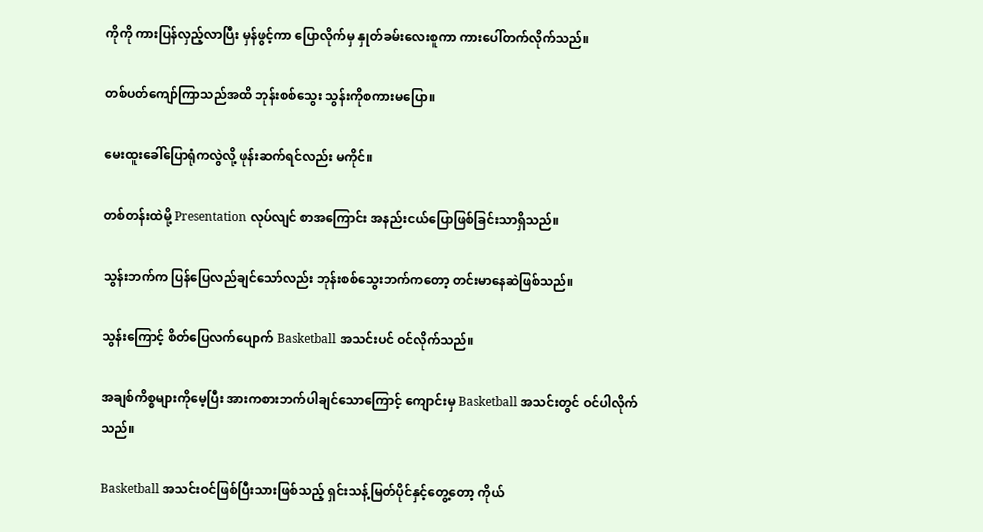ကိုကို ကားပြန်လှည့်လာပြီး မှန်ဖွင့်ကာ ပြောလိုက်မှ နှုတ်ခမ်းလေးစူကာ ကားပေါ်တက်လိုက်သည်။

တစ်ပတ်ကျော်ကြာသည်အထိ ဘုန်းစစ်သွေး သွန်းကိုစကားမပြော။

မေးထူးခေါ်ပြောရုံကလွဲလို့ ဖုန်းဆက်ရင်လည်း မကိုင်။

တစ်တန်းထဲမို့ Presentation လုပ်လျင် စာအကြောင်း အနည်းငယ်ပြောဖြစ်ခြင်းသာရှိသည်။

သွန်းဘက်က ပြန်ပြေလည်ချင်သော်လည်း ဘုန်းစစ်သွေးဘက်ကတော့ တင်းမာနေဆဲဖြစ်သည်။

သွန်းကြောင့် စိတ်ပြေလက်ပျောက် Basketball အသင်းပင် ဝင်လိုက်သည်။

အချစ်ကိစ္စများကိုမေ့ပြီး အားကစားဘက်ပါချင်သောကြောင့် ကျောင်းမှ Basketball အသင်းတွင် ဝင်ပါလိုက်သည်။

Basketball အသင်းဝင်ဖြစ်ပြီးသားဖြစ်သည့် ရှင်းသန့်မြတ်ပိုင်နှင့်တွေ့တော့ ကိုယ်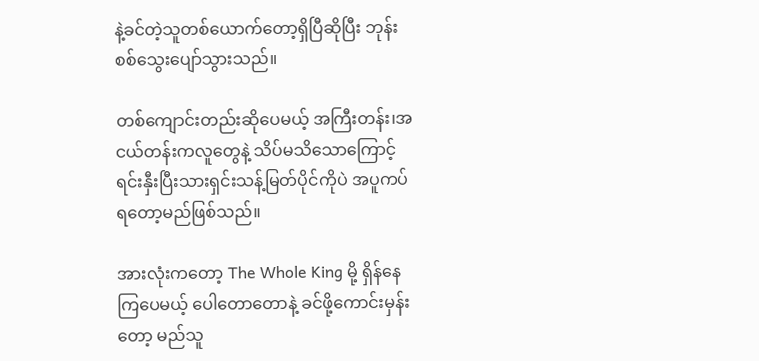နဲ့ခင်တဲ့သူတစ်ယောက်တော့ရှိပြီဆိုပြီး ဘုန်းစစ်သွေးပျော်သွားသည်။

တစ်ကျောင်းတည်းဆိုပေမယ့် အကြီးတန်း၊အငယ်တန်းကလူတွေနဲ့ သိပ်မသိသောကြောင့် ရင်းနှီးပြီးသားရှင်းသန့်မြတ်ပိုင်ကိုပဲ အပူကပ်ရတော့မည်ဖြစ်သည်။

အားလုံးကတော့ The Whole King မို့ ရှိန်နေကြပေမယ့် ပေါတောတောနဲ့ ခင်ဖို့ကောင်းမှန်းတော့ မည်သူ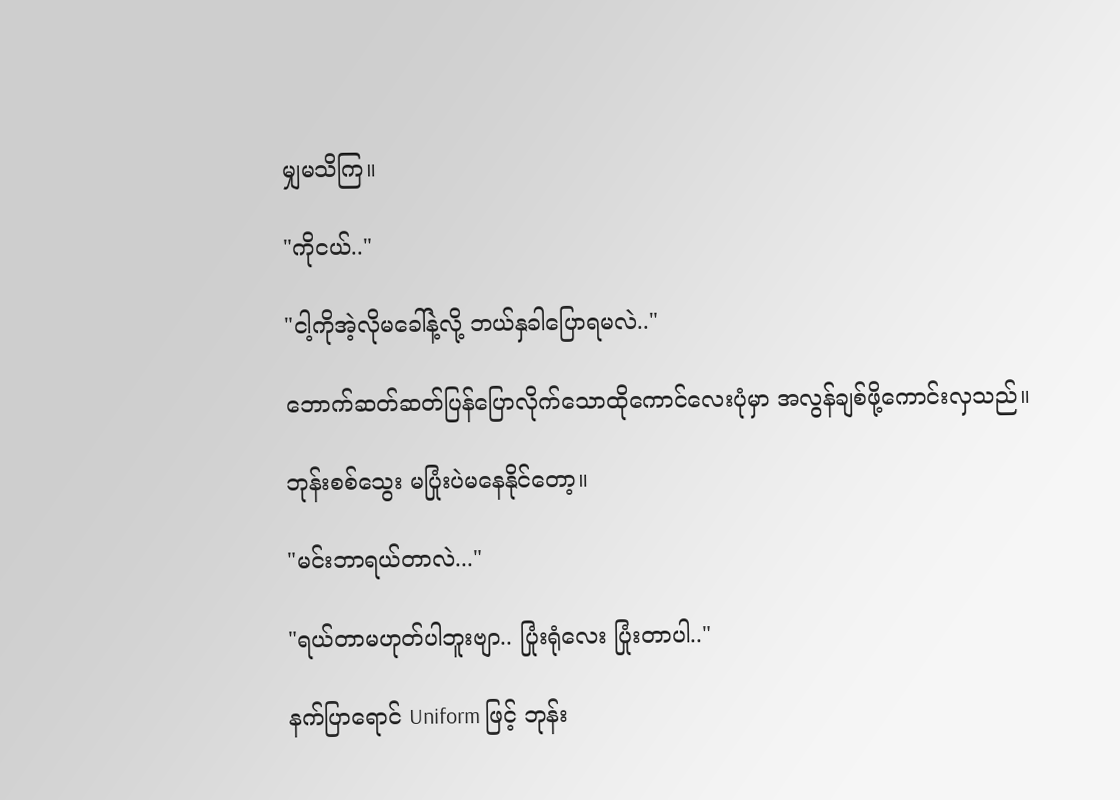မျှမသိကြ။

"ကိုငယ်.."

"ငါ့ကိုအဲ့လိုမခေါ်နဲ့လို့ ဘယ်နှခါပြောရမလဲ.."

ဘောက်ဆတ်ဆတ်ပြန်ပြောလိုက်သောထိုကောင်လေးပုံမှာ အလွန်ချစ်ဖို့ကောင်းလှသည်။

ဘုန်းစစ်သွေး မပြုံးပဲမနေနိုင်တော့။

"မင်းဘာရယ်တာလဲ..."

"ရယ်တာမဟုတ်ပါဘူးဗျာ.. ပြုံးရုံလေး ပြုံးတာပါ.."

နက်ပြာရောင် Uniform ဖြင့် ဘုန်း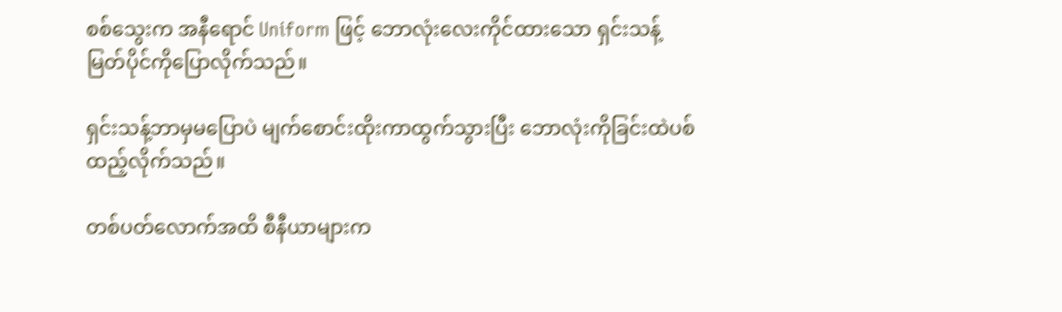စစ်သွေးက အနီရောင် Uniform ဖြင့် ဘောလုံးလေးကိုင်ထားသော ရှင်းသန့်မြတ်ပိုင်ကိုပြောလိုက်သည်။

ရှင်းသန့်ဘာမှမပြောပဲ မျက်စောင်းထိုးကာထွက်သွားပြီး ဘောလုံးကိုခြင်းထဲပစ်ထည့်လိုက်သည်။

တစ်ပတ်လောက်အထိ စီနီယာများက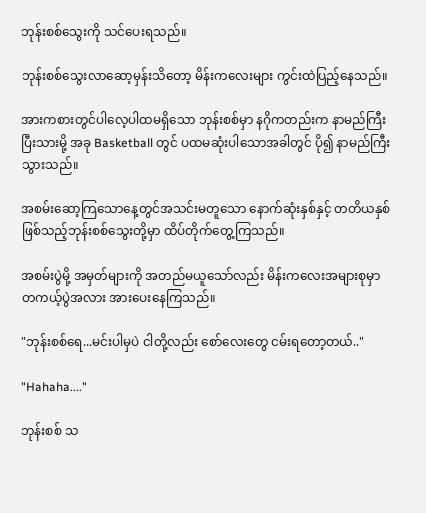ဘုန်းစစ်သွေးကို သင်ပေးရသည်။

ဘုန်းစစ်သွေးလာဆော့မှန်းသိတော့ မိန်းကလေးများ ကွင်းထဲပြည့်နေသည်။

အားကစားတွင်ပါလေ့ပါထမရှိသော ဘုန်းစစ်မှာ နဂိုကတည်းက နာမည်ကြီးပြီးသားမို့ အခု Basketball တွင် ပထမဆုံးပါသောအခါတွင် ပို၍ နာမည်ကြီးသွားသည်။

အစမ်းဆော့ကြသောနေ့တွင်အသင်းမတူသော နောက်ဆုံးနှစ်နှင့် တတိယနှစ်ဖြစ်သည့်ဘုန်းစစ်သွေးတို့မှာ ထိပ်တိုက်တွေ့ကြသည်။

အစမ်းပွဲမို့ အမှတ်များကို အတည်မယူသော်လည်း မိန်းကလေးအများစုမှာ တကယ့်ပွဲအလား အားပေးနေကြသည်။

"ဘုန်းစစ်ရေ...မင်းပါမှပဲ ငါတို့လည်း စော်လေးတွေ ငမ်းရတော့တယ်.."

"Hahaha...."

ဘုန်းစစ် သ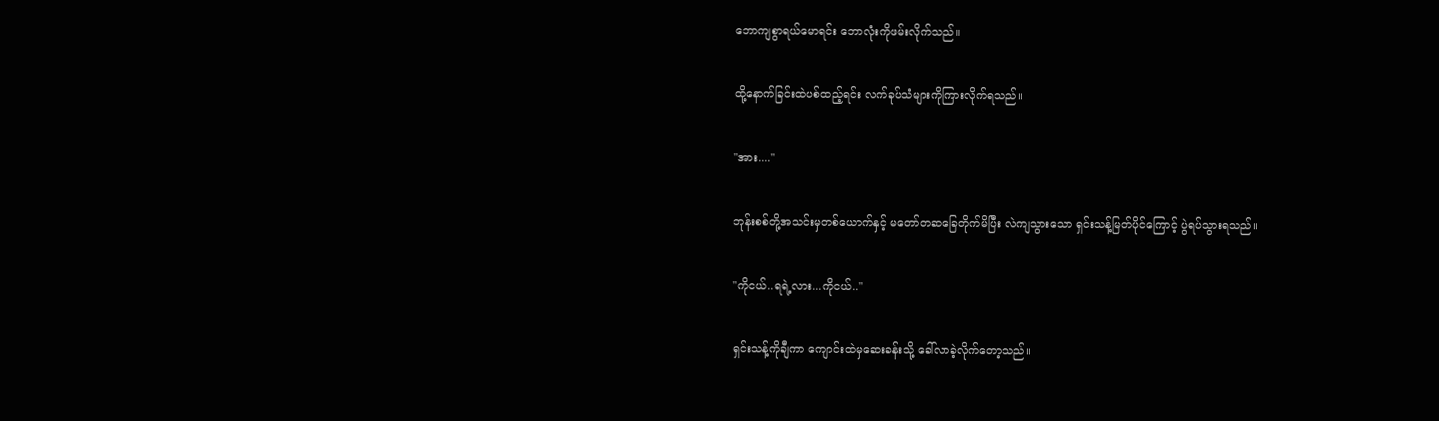ဘောကျစွာရယ်မောရင်း ဘောလုံးကိုဖမ်းလိုက်သည်။

ထို့နောက်ခြင်းထဲပစ်ထည့်ရင်း လက်ခုပ်သံများကိုကြားလိုက်ရသည်။

"အား...."

ဘုန်းစစ်တို့အသင်းမှတစ်ယောက်နှင့် မတော်တဆခြေတိုက်မိပြီး လဲကျသွားသော ရှင်းသန့်မြတ်ပိုင်ကြောင့် ပွဲရပ်သွားရသည်။

"ကိုငယ်..ရရဲ့လား...ကိုငယ်.."

ရှင်းသန့်ကိုချီကာ ကျောင်းထဲမှဆေးခန်းသို့ ခေါ်လာခဲ့လိုက်တော့သည်။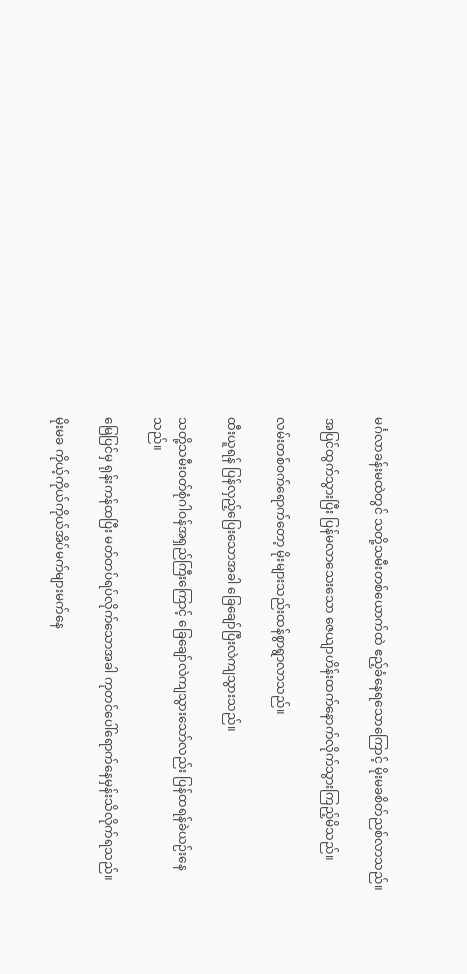မင်္ဂလာခန်းမထဲတွင် သတို့သမီးတစ်ယောက်ထဲ ဧည့်ခံနေရသောကြောင့် မိုးမခစိတ်ညစ်လာသည်။

အပြင်ထွက်သွားပြီး ပြန်မလာသေးသော ဇေယျာဟိန်းထက်နောက်လိုက်သွားကြည့်မိသည်။

လမ်းတစ်ဝက်ရောက်တော့ မိုးများသည်းထန်စွာရွာလာသည်။

ထီးယူရန် ပြန်လှည့်ပြေးသောအခါ ခြေချော်ပြီးလဲကျသွားသည်။

သတို့သမီးဝတ်စုံဂါဝန်အရှည်ကြီးကြောင့် ခြေချော်လဲကျသွားသော်လည်း ပြန်ထရန်ခဲယဉ်းနေသည်။

မြေပြင်မှ ရုန်းကန်ထပြီး မတ်တပ်ရပ်လိုက်သောအခါ ကုတင်ပေါ်ရောက်နေမှန်းသိလိုက်ရသည်။

မိုးမခ ကိုယ့်ကိုယ်ကိုယ်အိပ်မက်များမက်နေ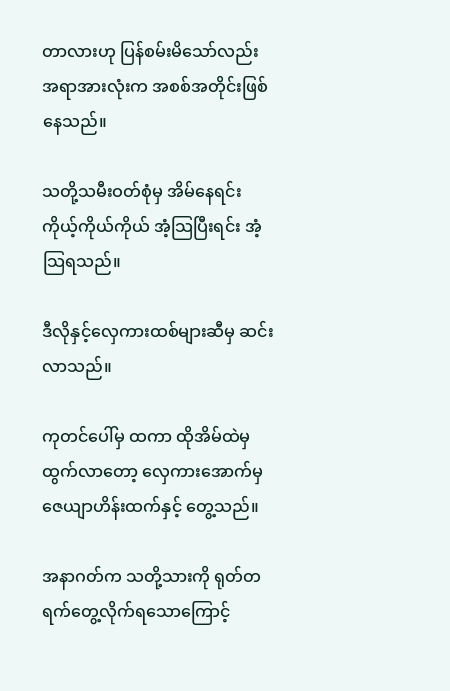တာလားဟု ပြန်စမ်းမိသော်လည်း အရာအားလုံးက အစစ်အတိုင်းဖြစ်နေသည်။

သတို့သမီးဝတ်စုံမှ အိမ်နေရင်း ကိုယ့်ကိုယ်ကိုယ် အံ့သြပြီးရင်း အံ့သြရသည်။

ဒီလိုနှင့်လှေကားထစ်များဆီမှ ဆင်းလာသည်။

ကုတင်ပေါ်မှ ထကာ ထိုအိမ်ထဲမှထွက်လာတော့ လှေကားအောက်မှ ဇေယျာဟိန်းထက်နှင့် တွေ့သည်။

အနာဂတ်က သတို့သားကို ရုတ်တရက်တွေ့လိုက်ရသောကြောင့်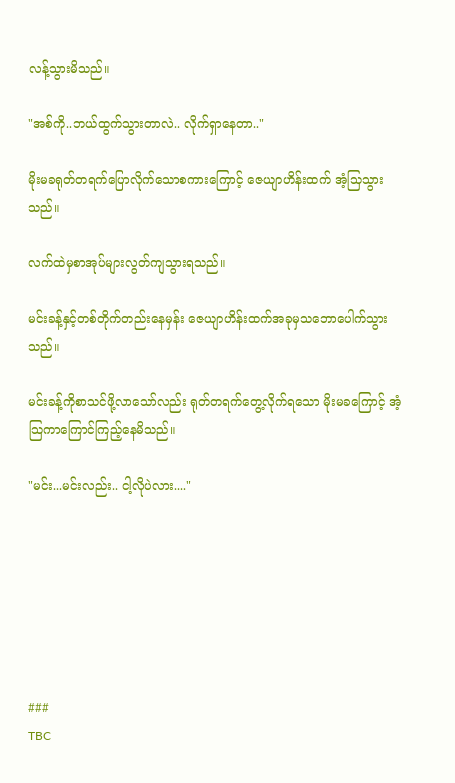လန့်သွားမိသည်။

"အစ်ကို..ဘယ်ထွက်သွားတာလဲ.. လိုက်ရှာနေတာ.."

မိုးမခရုတ်တရက်ပြောလိုက်သောစကားကြောင့် ဇေယျာဟိန်းထက် အံ့သြသွားသည်။

လက်ထဲမှစာအုပ်များလွတ်ကျသွားရသည်။

မင်းခန့်နှင့်တစ်တိုက်တည်းနေမှန်း ဇေယျာဟိန်းထက်အခုမှသဘောပေါက်သွားသည်။

မင်းခန့်ကိုစာသင်ဖို့လာသော်လည်း ရုတ်တရက်တွေ့လိုက်ရသော မိုးမခကြောင့် အံ့သြကာကြောင်ကြည့်နေမိသည်။

"မင်း...မင်းလည်း.. ငါ့လိုပဲလား...."







###
TBC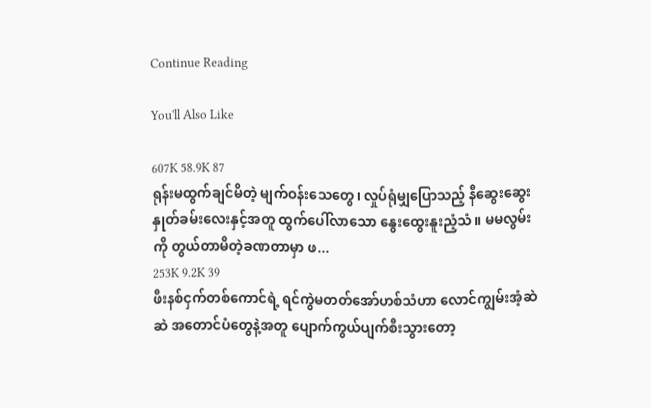Continue Reading

You'll Also Like

607K 58.9K 87
ရုန်းမထွက်ချင်မိတဲ့ မျက်ဝန်းသေတွေ၊ လှုပ်ရုံမျှပြောသည့် နီဆွေးဆွေးနှုတ်ခမ်းလေးနှင့်အတူ ထွက်ပေါ်လာသော နွေးထွေးနူးညံ့သံ။ မမလွမ်းကို တွယ်တာမိတဲ့ခဏတာမှာ ဖ...
253K 9.2K 39
ဖီးနစ်ငှက်တစ်ကောင်ရဲ့ ရင်ကွဲမတတ်အော်ဟစ်သံဟာ လောင်ကျွမ်းအံ့ဆဲဆဲ အတောင်ပံတွေနဲ့အတူ ပျောက်ကွယ်ပျက်စီးသွားတော့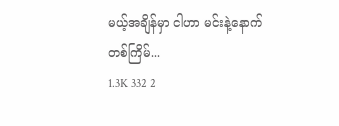မယ့်အချိန်မှာ ငါဟာ မင်းနဲ့နောက်တစ်ကြိမ်...
1.3K 332 2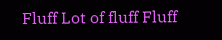Fluff Lot of fluff Fluff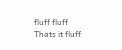fluff fluff Thats it fluff